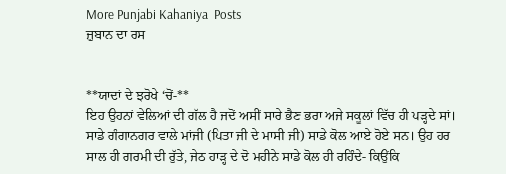More Punjabi Kahaniya  Posts
ਜ਼ੁਬਾਨ ਦਾ ਰਸ


**ਯਾਦਾਂ ਦੇ ਝਰੋਖੇ ‘ਚੋਂ-**
ਇਹ ਉਹਨਾਂ ਵੇਲਿਆਂ ਦੀ ਗੱਲ ਹੈ ਜਦੋਂ ਅਸੀਂ ਸਾਰੇ ਭੈਣ ਭਰਾ ਅਜੇ ਸਕੂਲਾਂ ਵਿੱਚ ਹੀ ਪੜ੍ਹਦੇ ਸਾਂ। ਸਾਡੇ ਗੰਗਾਨਗਰ ਵਾਲੇ ਮਾਂਜੀ (ਪਿਤਾ ਜੀ ਦੇ ਮਾਸੀ ਜੀ) ਸਾਡੇ ਕੋਲ ਆਏ ਹੋਏ ਸਨ। ਉਹ ਹਰ ਸਾਲ ਹੀ ਗਰਮੀ ਦੀ ਰੁੱਤੇ, ਜੇਠ ਹਾੜ੍ਹ ਦੇ ਦੋ ਮਹੀਨੇ ਸਾਡੇ ਕੋਲ ਹੀ ਰਹਿੰਦੇ- ਕਿਉਂਕਿ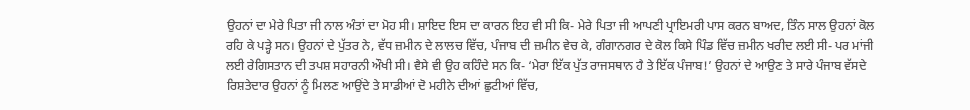ਉਹਨਾਂ ਦਾ ਮੇਰੇ ਪਿਤਾ ਜੀ ਨਾਲ ਅੰਤਾਂ ਦਾ ਮੋਹ ਸੀ। ਸ਼ਾਇਦ ਇਸ ਦਾ ਕਾਰਨ ਇਹ ਵੀ ਸੀ ਕਿ- ਮੇਰੇ ਪਿਤਾ ਜੀ ਆਪਣੀ ਪ੍ਰਾਇਮਰੀ ਪਾਸ ਕਰਨ ਬਾਅਦ, ਤਿੰਨ ਸਾਲ ਉਹਨਾਂ ਕੋਲ ਰਹਿ ਕੇ ਪੜ੍ਹੇ ਸਨ। ਉਹਨਾਂ ਦੇ ਪੁੱਤਰ ਨੇ, ਵੱਧ ਜ਼ਮੀਨ ਦੇ ਲਾਲਚ ਵਿੱਚ, ਪੰਜਾਬ ਦੀ ਜ਼ਮੀਨ ਵੇਚ ਕੇ, ਗੰਗਾਨਗਰ ਦੇ ਕੋਲ ਕਿਸੇ ਪਿੰਡ ਵਿੱਚ ਜ਼ਮੀਨ ਖਰੀਦ ਲਈ ਸੀ- ਪਰ ਮਾਂਜੀ ਲਈ ਰੇਗਿਸਤਾਨ ਦੀ ਤਪਸ਼ ਸਹਾਰਨੀ ਔਖੀ ਸੀ। ਵੈਸੇ ਵੀ ਉਹ ਕਹਿੰਦੇ ਸਨ ਕਿ- ‘ਮੇਰਾ ਇੱਕ ਪੁੱਤ ਰਾਜਸਥਾਨ ਹੈ ਤੇ ਇੱਕ ਪੰਜਾਬ!’ ਉਹਨਾਂ ਦੇ ਆਉਣ ਤੇ ਸਾਰੇ ਪੰਜਾਬ ਵੱਸਦੇ ਰਿਸ਼ਤੇਦਾਰ ਉਹਨਾਂ ਨੂੰ ਮਿਲਣ ਆਉਂਦੇ ਤੇ ਸਾਡੀਆਂ ਦੋ ਮਹੀਨੇ ਦੀਆਂ ਛੁਟੀਆਂ ਵਿੱਚ,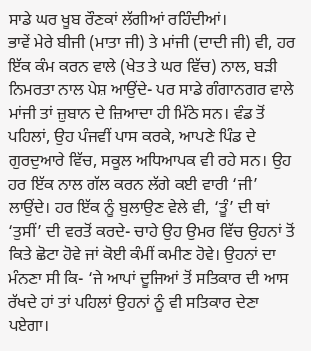ਸਾਡੇ ਘਰ ਖੂਬ ਰੌਣਕਾਂ ਲੱਗੀਆਂ ਰਹਿੰਦੀਆਂ।
ਭਾਵੇਂ ਮੇਰੇ ਬੀਜੀ (ਮਾਤਾ ਜੀ) ਤੇ ਮਾਂਜੀ (ਦਾਦੀ ਜੀ) ਵੀ, ਹਰ ਇੱਕ ਕੰਮ ਕਰਨ ਵਾਲੇ (ਖੇਤ ਤੇ ਘਰ ਵਿੱਚ) ਨਾਲ, ਬੜੀ ਨਿਮਰਤਾ ਨਾਲ ਪੇਸ਼ ਆਉਂਦੇ- ਪਰ ਸਾਡੇ ਗੰਗਾਨਗਰ ਵਾਲੇ ਮਾਂਜੀ ਤਾਂ ਜ਼ੁਬਾਨ ਦੇ ਜ਼ਿਆਦਾ ਹੀ ਮਿੱਠੇ ਸਨ। ਵੰਡ ਤੋਂ ਪਹਿਲਾਂ, ਉਹ ਪੰਜਵੀਂ ਪਾਸ ਕਰਕੇ, ਆਪਣੇ ਪਿੰਡ ਦੇ ਗੁਰਦੁਆਰੇ ਵਿੱਚ, ਸਕੂਲ ਅਧਿਆਪਕ ਵੀ ਰਹੇ ਸਨ। ਉਹ ਹਰ ਇੱਕ ਨਾਲ ਗੱਲ ਕਰਨ ਲੱਗੇ ਕਈ ਵਾਰੀ ‘ਜੀ’ ਲਾਉਂਦੇ। ਹਰ ਇੱਕ ਨੂੰ ਬੁਲਾਉਣ ਵੇਲੇ ਵੀ, ‘ਤੂੰ’ ਦੀ ਥਾਂ ‘ਤੁਸੀਂ’ ਦੀ ਵਰਤੋਂ ਕਰਦੇ- ਚਾਹੇ ਉਹ ਉਮਰ ਵਿੱਚ ਉਹਨਾਂ ਤੋਂ ਕਿਤੇ ਛੋਟਾ ਹੋਵੇ ਜਾਂ ਕੋਈ ਕੰਮੀਂ ਕਮੀਣ ਹੋਵੇ। ਉਹਨਾਂ ਦਾ ਮੰਨਣਾ ਸੀ ਕਿ- ‘ਜੇ ਆਪਾਂ ਦੂਜਿਆਂ ਤੋਂ ਸਤਿਕਾਰ ਦੀ ਆਸ ਰੱਖਦੇ ਹਾਂ ਤਾਂ ਪਹਿਲਾਂ ਉਹਨਾਂ ਨੂੰ ਵੀ ਸਤਿਕਾਰ ਦੇਣਾ ਪਏਗਾ।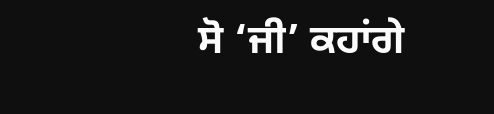ਸੋ ‘ਜੀ’ ਕਹਾਂਗੇ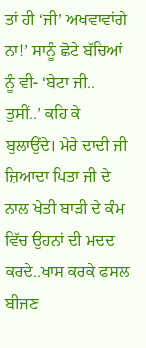ਤਾਂ ਹੀ ‘ਜੀ’ ਅਖਵਾਵਾਂਗੇ ਨਾ!’ ਸਾਨੂੰ ਛੋਟੇ ਬੱਚਿਆਂ ਨੂੰ ਵੀ- ‘ਬੇਟਾ ਜੀ.. ਤੁਸੀਂ..’ ਕਹਿ ਕੇ ਬੁਲਾਉਂਦੇ। ਮੇਰੇ ਦਾਦੀ ਜੀ ਜ਼ਿਆਦਾ ਪਿਤਾ ਜੀ ਦੇ ਨਾਲ ਖੇਤੀ ਬਾੜੀ ਦੇ ਕੰਮ ਵਿੱਚ ਉਹਨਾਂ ਦੀ ਮਦਦ ਕਰਦੇ..ਖਾਸ ਕਰਕੇ ਫਸਲ ਬੀਜਣ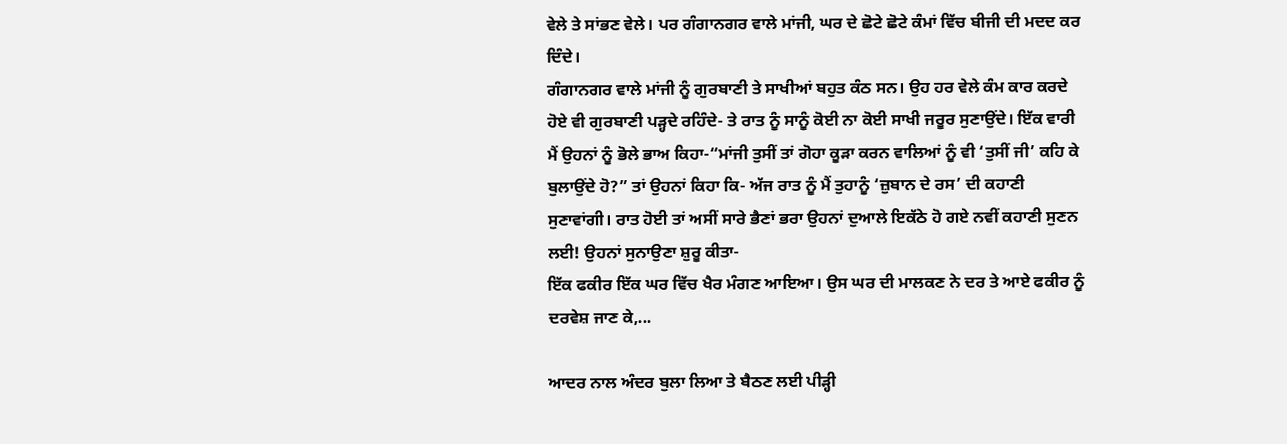ਵੇਲੇ ਤੇ ਸਾਂਭਣ ਵੇਲੇ। ਪਰ ਗੰਗਾਨਗਰ ਵਾਲੇ ਮਾਂਜੀ, ਘਰ ਦੇ ਛੋਟੇ ਛੋਟੇ ਕੰਮਾਂ ਵਿੱਚ ਬੀਜੀ ਦੀ ਮਦਦ ਕਰ ਦਿੰਦੇ।
ਗੰਗਾਨਗਰ ਵਾਲੇ ਮਾਂਜੀ ਨੂੰ ਗੁਰਬਾਣੀ ਤੇ ਸਾਖੀਆਂ ਬਹੁਤ ਕੰਠ ਸਨ। ਉਹ ਹਰ ਵੇਲੇ ਕੰਮ ਕਾਰ ਕਰਦੇ ਹੋਏ ਵੀ ਗੁਰਬਾਣੀ ਪੜ੍ਹਦੇ ਰਹਿੰਦੇ- ਤੇ ਰਾਤ ਨੂੰ ਸਾਨੂੰ ਕੋਈ ਨਾ ਕੋਈ ਸਾਖੀ ਜਰੂਰ ਸੁਣਾਉਂਦੇ। ਇੱਕ ਵਾਰੀ ਮੈਂ ਉਹਨਾਂ ਨੂੰ ਭੋਲੇ ਭਾਅ ਕਿਹਾ-“ਮਾਂਜੀ ਤੁਸੀਂ ਤਾਂ ਗੋਹਾ ਕੂੜਾ ਕਰਨ ਵਾਲਿਆਂ ਨੂੰ ਵੀ ‘ਤੁਸੀਂ ਜੀ’ ਕਹਿ ਕੇ ਬੁਲਾਉਂਦੇ ਹੋ?” ਤਾਂ ਉਹਨਾਂ ਕਿਹਾ ਕਿ- ਅੱਜ ਰਾਤ ਨੂੰ ਮੈਂ ਤੁਹਾਨੂੰ ‘ਜ਼ੁਬਾਨ ਦੇ ਰਸ’ ਦੀ ਕਹਾਣੀ ਸੁਣਾਵਾਂਗੀ। ਰਾਤ ਹੋਈ ਤਾਂ ਅਸੀਂ ਸਾਰੇ ਭੈਣਾਂ ਭਰਾ ਉਹਨਾਂ ਦੁਆਲੇ ਇਕੱਠੇ ਹੋ ਗਏ ਨਵੀਂ ਕਹਾਣੀ ਸੁਣਨ ਲਈ! ਉਹਨਾਂ ਸੁਨਾਉਣਾ ਸ਼ੁਰੂ ਕੀਤਾ-
ਇੱਕ ਫਕੀਰ ਇੱਕ ਘਰ ਵਿੱਚ ਖੈਰ ਮੰਗਣ ਆਇਆ। ਉਸ ਘਰ ਦੀ ਮਾਲਕਣ ਨੇ ਦਰ ਤੇ ਆਏ ਫਕੀਰ ਨੂੰ ਦਰਵੇਸ਼ ਜਾਣ ਕੇ,...

ਆਦਰ ਨਾਲ ਅੰਦਰ ਬੁਲਾ ਲਿਆ ਤੇ ਬੈਠਣ ਲਈ ਪੀੜ੍ਹੀ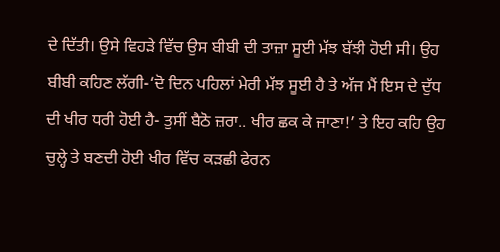ਦੇ ਦਿੱਤੀ। ਉਸੇ ਵਿਹੜੇ ਵਿੱਚ ਉਸ ਬੀਬੀ ਦੀ ਤਾਜ਼ਾ ਸੂਈ ਮੱਝ ਬੱਝੀ ਹੋਈ ਸੀ। ਉਹ ਬੀਬੀ ਕਹਿਣ ਲੱਗੀ-‘ਦੋ ਦਿਨ ਪਹਿਲਾਂ ਮੇਰੀ ਮੱਝ ਸੂਈ ਹੈ ਤੇ ਅੱਜ ਮੈਂ ਇਸ ਦੇ ਦੁੱਧ ਦੀ ਖੀਰ ਧਰੀ ਹੋਈ ਹੈ- ਤੁਸੀਂ ਬੈਠੋ ਜ਼ਰਾ.. ਖੀਰ ਛਕ ਕੇ ਜਾਣਾ!’ ਤੇ ਇਹ ਕਹਿ ਉਹ ਚੁਲ੍ਹੇ ਤੇ ਬਣਦੀ ਹੋਈ ਖੀਰ ਵਿੱਚ ਕੜਛੀ ਫੇਰਨ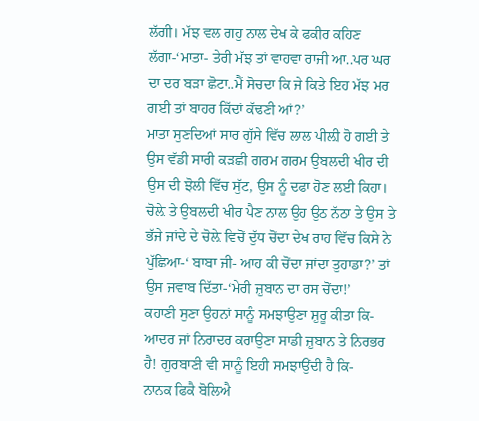ਲੱਗੀ। ਮੱਝ ਵਲ ਗਹੁ ਨਾਲ ਦੇਖ ਕੇ ਫਕੀਰ ਕਹਿਣ ਲੱਗਾ-‘ਮਾਤਾ- ਤੇਰੀ ਮੱਝ ਤਾਂ ਵਾਹਵਾ ਰਾਜੀ ਆ..ਪਰ ਘਰ ਦਾ ਦਰ ਬੜਾ ਛੋਟਾ..ਮੈਂ ਸੋਚਦਾ ਕਿ ਜੇ ਕਿਤੇ ਇਹ ਮੱਝ ਮਰ ਗਈ ਤਾਂ ਬਾਹਰ ਕਿੱਦਾਂ ਕੱਢਣੀ ਆਂ?’
ਮਾਤਾ ਸੁਣਦਿਆਂ ਸਾਰ ਗੁੱਸੇ ਵਿੱਚ ਲਾਲ ਪੀਲ਼ੀ ਹੋ ਗਈ ਤੇ ਉਸ ਵੱਡੀ ਸਾਰੀ ਕੜਛੀ ਗਰਮ ਗਰਮ ਉਬਲਦੀ ਖੀਰ ਦੀ ਉਸ ਦੀ ਝੋਲੀ ਵਿੱਚ ਸੁੱਟ, ਉਸ ਨੂੰ ਦਫਾ ਹੋਣ ਲਈ ਕਿਹਾ। ਚੋਲ਼ੇ ਤੇ ਉਬਲਦੀ ਖੀਰ ਪੈਣ ਨਾਲ ਉਹ ਉਠ ਨੱਠਾ ਤੇ ਉਸ ਤੇ ਭੱਜੇ ਜਾਂਦੇ ਦੇ ਚੋਲ਼ੇ ਵਿਚੋਂ ਦੁੱਧ ਚੋਂਦਾ ਦੇਖ ਰਾਹ ਵਿੱਚ ਕਿਸੇ ਨੇ ਪੁੱਛਿਆ-‘ ਬਾਬਾ ਜੀ- ਆਹ ਕੀ ਚੋਂਦਾ ਜਾਂਦਾ ਤੁਹਾਡਾ?’ ਤਾਂ ਉਸ ਜਵਾਬ ਦਿੱਤਾ-‘ਮੇਰੀ ਜ਼ੁਬਾਨ ਦਾ ਰਸ ਚੋਂਦਾ!’
ਕਹਾਣੀ ਸੁਣਾ ਉਹਨਾਂ ਸਾਨੂੰ ਸਮਝਾਉਣਾ ਸ਼ੁਰੂ ਕੀਤਾ ਕਿ- ਆਦਰ ਜਾਂ ਨਿਰਾਦਰ ਕਰਾਉਣਾ ਸਾਡੀ ਜ਼ੁਬਾਨ ਤੇ ਨਿਰਭਰ ਹੈ! ਗੁਰਬਾਣੀ ਵੀ ਸਾਨੂੰ ਇਹੀ ਸਮਝਾਉਂਦੀ ਹੈ ਕਿ-
ਨਾਨਕ ਫਿਕੈ ਬੋਲਿਐ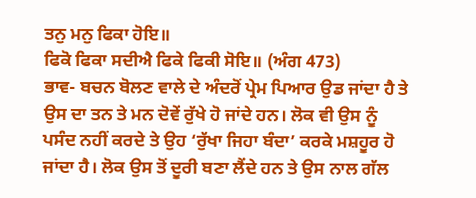ਤਨੁ ਮਨੁ ਫਿਕਾ ਹੋਇ॥
ਫਿਕੋ ਫਿਕਾ ਸਦੀਐ ਫਿਕੇ ਫਿਕੀ ਸੋਇ॥ (ਅੰਗ 473)
ਭਾਵ- ਬਚਨ ਬੋਲਣ ਵਾਲੇ ਦੇ ਅੰਦਰੋਂ ਪ੍ਰੇਮ ਪਿਆਰ ਉਡ ਜਾਂਦਾ ਹੈ ਤੇ ਉਸ ਦਾ ਤਨ ਤੇ ਮਨ ਦੋਵੇਂ ਰੁੱਖੇ ਹੋ ਜਾਂਦੇ ਹਨ। ਲੋਕ ਵੀ ਉਸ ਨੂੰ ਪਸੰਦ ਨਹੀਂ ਕਰਦੇ ਤੇ ਉਹ ‘ਰੁੱਖਾ ਜਿਹਾ ਬੰਦਾ’ ਕਰਕੇ ਮਸ਼ਹੂਰ ਹੋ ਜਾਂਦਾ ਹੈ। ਲੋਕ ਉਸ ਤੋਂ ਦੂਰੀ ਬਣਾ ਲੈਂਦੇ ਹਨ ਤੇ ਉਸ ਨਾਲ ਗੱਲ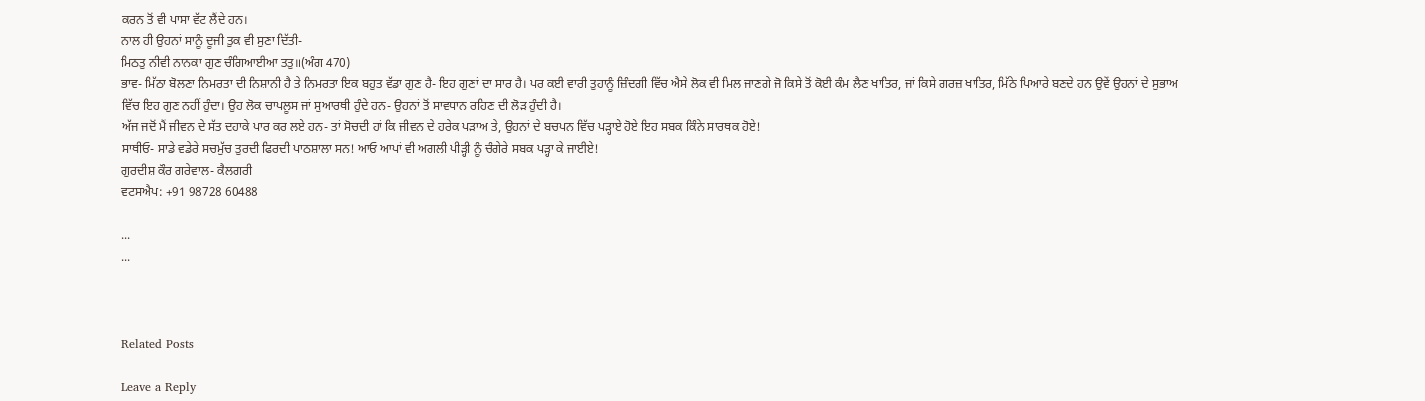ਕਰਨ ਤੋਂ ਵੀ ਪਾਸਾ ਵੱਟ ਲੈਂਦੇ ਹਨ।
ਨਾਲ ਹੀ ਉਹਨਾਂ ਸਾਨੂੰ ਦੂਜੀ ਤੁਕ ਵੀ ਸੁਣਾ ਦਿੱਤੀ-
ਮਿਠਤੁ ਨੀਵੀ ਨਾਨਕਾ ਗੁਣ ਚੰਗਿਆਈਆ ਤਤੁ॥(ਅੰਗ 470)
ਭਾਵ- ਮਿੱਠਾ ਬੋਲਣਾ ਨਿਮਰਤਾ ਦੀ ਨਿਸ਼ਾਨੀ ਹੈ ਤੇ ਨਿਮਰਤਾ ਇਕ ਬਹੁਤ ਵੱਡਾ ਗੁਣ ਹੈ- ਇਹ ਗੁਣਾਂ ਦਾ ਸਾਰ ਹੈ। ਪਰ ਕਈ ਵਾਰੀ ਤੁਹਾਨੂੰ ਜ਼ਿੰਦਗੀ ਵਿੱਚ ਐਸੇ ਲੋਕ ਵੀ ਮਿਲ ਜਾਣਗੇ ਜੋ ਕਿਸੇ ਤੋਂ ਕੋਈ ਕੰਮ ਲੈਣ ਖਾਤਿਰ, ਜਾਂ ਕਿਸੇ ਗਰਜ਼ ਖਾਤਿਰ, ਮਿੱਠੇ ਪਿਆਰੇ ਬਣਦੇ ਹਨ ਉਵੇਂ ਉਹਨਾਂ ਦੇ ਸੁਭਾਅ ਵਿੱਚ ਇਹ ਗੁਣ ਨਹੀਂ ਹੁੰਦਾ। ਉਹ ਲੋਕ ਚਾਪਲੂਸ ਜਾਂ ਸੁਆਰਥੀ ਹੁੰਦੇ ਹਨ- ਉਹਨਾਂ ਤੋਂ ਸਾਵਧਾਨ ਰਹਿਣ ਦੀ ਲੋੜ ਹੁੰਦੀ ਹੈ।
ਅੱਜ ਜਦੋਂ ਮੈਂ ਜੀਵਨ ਦੇ ਸੱਤ ਦਹਾਕੇ ਪਾਰ ਕਰ ਲਏ ਹਨ- ਤਾਂ ਸੋਚਦੀ ਹਾਂ ਕਿ ਜੀਵਨ ਦੇ ਹਰੇਕ ਪੜਾਅ ਤੇ, ਉਹਨਾਂ ਦੇ ਬਚਪਨ ਵਿੱਚ ਪੜ੍ਹਾਏ ਹੋਏ ਇਹ ਸਬਕ ਕਿੰਨੇ ਸਾਰਥਕ ਹੋਏ!
ਸਾਥੀਓ- ਸਾਡੇ ਵਡੇਰੇ ਸਚਮੁੱਚ ਤੁਰਦੀ ਫਿਰਦੀ ਪਾਠਸ਼ਾਲਾ ਸਨ! ਆਓ ਆਪਾਂ ਵੀ ਅਗਲੀ ਪੀੜ੍ਹੀ ਨੂੰ ਚੰਗੇਰੇ ਸਬਕ ਪੜ੍ਹਾ ਕੇ ਜਾਈਏ!
ਗੁਰਦੀਸ਼ ਕੌਰ ਗਰੇਵਾਲ- ਕੈਲਗਰੀ
ਵਟਸਐਪ: +91 98728 60488

...
...



Related Posts

Leave a Reply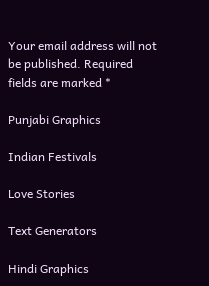Your email address will not be published. Required fields are marked *

Punjabi Graphics

Indian Festivals

Love Stories

Text Generators

Hindi Graphics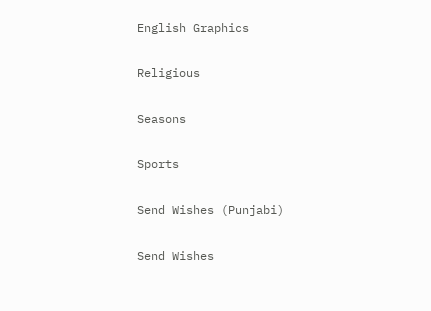English Graphics

Religious

Seasons

Sports

Send Wishes (Punjabi)

Send Wishes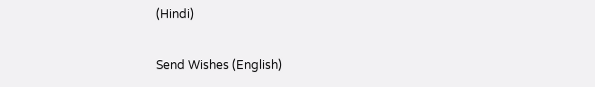(Hindi)

Send Wishes (English)